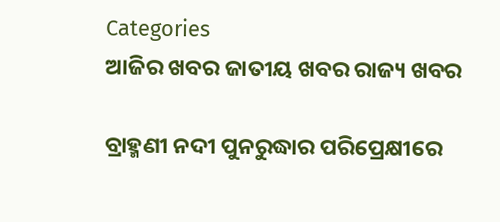Categories
ଆଜିର ଖବର ଜାତୀୟ ଖବର ରାଜ୍ୟ ଖବର

ବ୍ରାହ୍ମଣୀ ନଦୀ ପୁନରୁଦ୍ଧାର ପରିପ୍ରେକ୍ଷୀରେ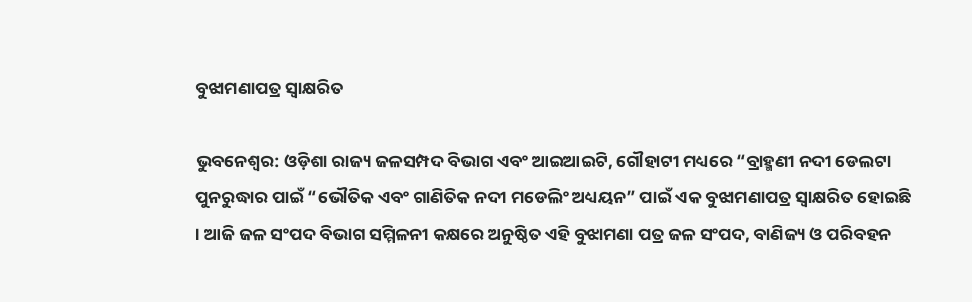ବୁଝାମଣାପତ୍ର ସ୍ୱାକ୍ଷରିତ

ଭୁବନେଶ୍ୱର: ଓଡ଼ିଶା ରାଜ୍ୟ ଜଳସମ୍ପଦ ବିଭାଗ ଏବଂ ଆଇଆଇଟି, ଗୌହାଟୀ ମଧ୍ୟରେ “ବ୍ରାହ୍ମଣୀ ନଦୀ ଡେଲଟା ପୁନରୁଦ୍ଧାର ପାଇଁ “ଭୌତିକ ଏବଂ ଗାଣିତିକ ନଦୀ ମଡେଲିଂ ଅଧ୍ୟୟନ” ପାଇଁ ଏକ ବୁଝାମଣାପତ୍ର ସ୍ୱାକ୍ଷରିତ ହୋଇଛି । ଆଜି ଜଳ ସଂପଦ ବିଭାଗ ସମ୍ମିଳନୀ କକ୍ଷରେ ଅନୁଷ୍ଠିତ ଏହି ବୁଝାମଣା ପତ୍ର ଜଳ ସଂପଦ, ବାଣିଜ୍ୟ ଓ ପରିବହନ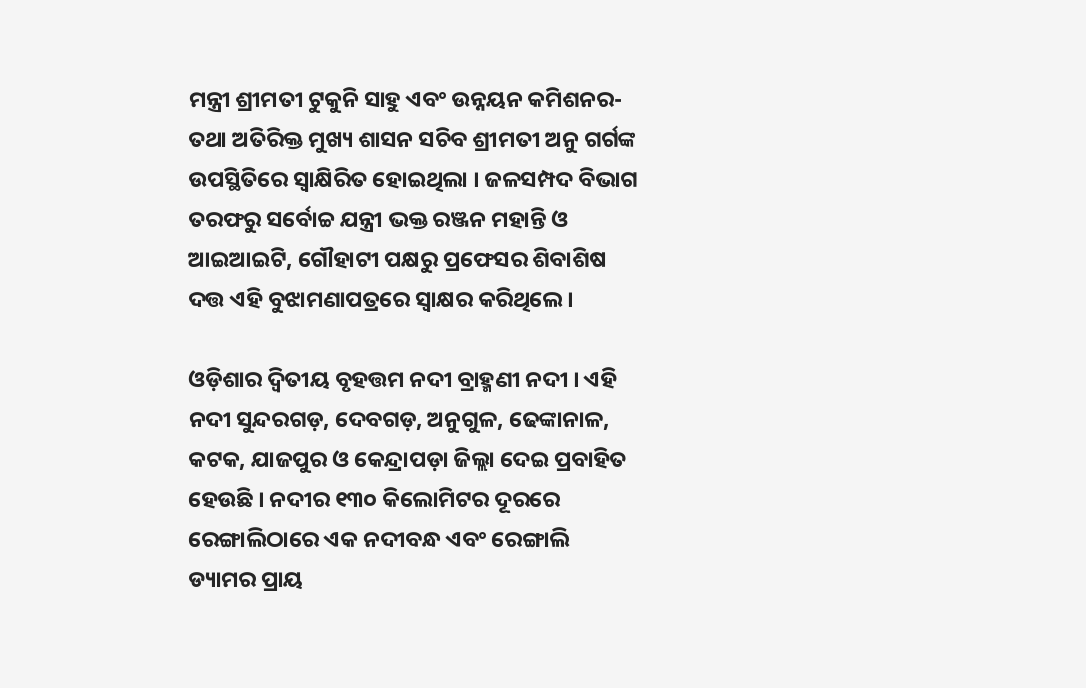ମନ୍ତ୍ରୀ ଶ୍ରୀମତୀ ଟୁକୁନି ସାହୁ ଏବଂ ଉନ୍ନୟନ କମିଶନର-ତଥା ଅତିରିକ୍ତ ମୁଖ୍ୟ ଶାସନ ସଚିବ ଶ୍ରୀମତୀ ଅନୁ ଗର୍ଗଙ୍କ ଉପସ୍ଥିତିରେ ସ୍ୱାକ୍ଷିରିତ ହୋଇଥିଲା । ଜଳସମ୍ପଦ ବିଭାଗ ତରଫରୁ ସର୍ବୋଚ୍ଚ ଯନ୍ତ୍ରୀ ଭକ୍ତ ରଞ୍ଜନ ମହାନ୍ତି ଓ ଆଇଆଇଟି, ଗୌହାଟୀ ପକ୍ଷରୁ ପ୍ରଫେସର ଶିବାଶିଷ ଦତ୍ତ ଏହି ବୁଝାମଣାପତ୍ରରେ ସ୍ୱାକ୍ଷର କରିଥିଲେ ।

ଓଡ଼ିଶାର ଦ୍ୱିତୀୟ ବୃହତ୍ତମ ନଦୀ ବ୍ରାହ୍ମଣୀ ନଦୀ । ଏହି ନଦୀ ସୁନ୍ଦରଗଡ଼, ଦେବଗଡ଼, ଅନୁଗୁଳ, ଢେଙ୍କାନାଳ, କଟକ, ଯାଜପୁର ଓ କେନ୍ଦ୍ରାପଡ଼ା ଜିଲ୍ଲା ଦେଇ ପ୍ରବାହିତ ହେଉଛି । ନଦୀର ୧୩୦ କିଲୋମିଟର ଦୂରରେ ରେଙ୍ଗାଲିଠାରେ ଏକ ନଦୀବନ୍ଧ ଏବଂ ରେଙ୍ଗାଲି ଡ୍ୟାମର ପ୍ରାୟ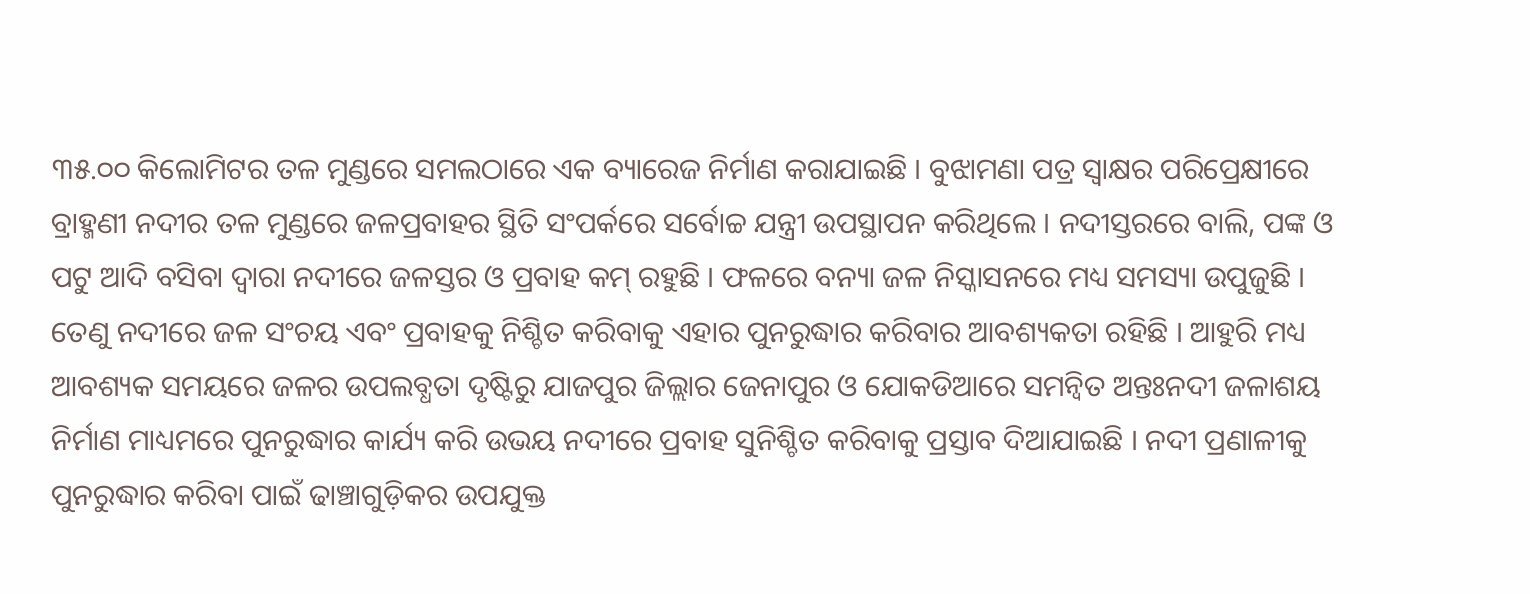୩୫.୦୦ କିଲୋମିଟର ତଳ ମୁଣ୍ଡରେ ସମଲଠାରେ ଏକ ବ୍ୟାରେଜ ନିର୍ମାଣ କରାଯାଇଛି । ବୁଝାମଣା ପତ୍ର ସ୍ୱାକ୍ଷର ପରିପ୍ରେକ୍ଷୀରେ ବ୍ରାହ୍ମଣୀ ନଦୀର ତଳ ମୁଣ୍ଡରେ ଜଳପ୍ରବାହର ସ୍ଥିତି ସଂପର୍କରେ ସର୍ବୋଚ୍ଚ ଯନ୍ତ୍ରୀ ଉପସ୍ଥାପନ କରିଥିଲେ । ନଦୀସ୍ତରରେ ବାଲି, ପଙ୍କ ଓ ପଟୁ ଆଦି ବସିବା ଦ୍ୱାରା ନଦୀରେ ଜଳସ୍ତର ଓ ପ୍ରବାହ କମ୍ ରହୁଛି । ଫଳରେ ବନ୍ୟା ଜଳ ନିସ୍କାସନରେ ମଧ୍ୟ ସମସ୍ୟା ଉପୁଜୁଛି । ତେଣୁ ନଦୀରେ ଜଳ ସଂଚୟ ଏବଂ ପ୍ରବାହକୁ ନିଶ୍ଚିତ କରିବାକୁ ଏହାର ପୁନରୁଦ୍ଧାର କରିବାର ଆବଶ୍ୟକତା ରହିଛି । ଆହୁରି ମଧ୍ୟ ଆବଶ୍ୟକ ସମୟରେ ଜଳର ଉପଲବ୍ଧତା ଦୃଷ୍ଟିରୁ ଯାଜପୁର ଜିଲ୍ଲାର ଜେନାପୁର ଓ ଯୋକଡିଆରେ ସମନ୍ୱିତ ଅନ୍ତଃନଦୀ ଜଳାଶୟ ନିର୍ମାଣ ମାଧ୍ୟମରେ ପୁନରୁଦ୍ଧାର କାର୍ଯ୍ୟ କରି ଉଭୟ ନଦୀରେ ପ୍ରବାହ ସୁନିଶ୍ଚିତ କରିବାକୁ ପ୍ରସ୍ତାବ ଦିଆଯାଇଛି । ନଦୀ ପ୍ରଣାଳୀକୁ ପୁନରୁଦ୍ଧାର କରିବା ପାଇଁ ଢାଞ୍ଚାଗୁଡ଼ିକର ଉପଯୁକ୍ତ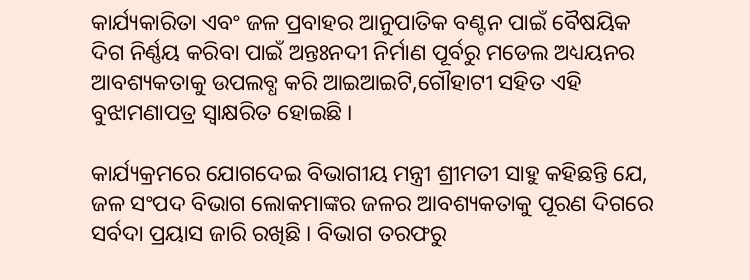କାର୍ଯ୍ୟକାରିତା ଏବଂ ଜଳ ପ୍ରବାହର ଆନୁପାତିକ ବଣ୍ଟନ ପାଇଁ ବୈଷୟିକ ଦିଗ ନିର୍ଣ୍ଣୟ କରିବା ପାଇଁ ଅନ୍ତଃନଦୀ ନିର୍ମାଣ ପୂର୍ବରୁ ମଡେଲ ଅଧ୍ୟୟନର ଆବଶ୍ୟକତାକୁ ଉପଲବ୍ଧ କରି ଆଇଆଇଟି,ଗୌହାଟୀ ସହିତ ଏହି ବୁଝାମଣାପତ୍ର ସ୍ୱାକ୍ଷରିତ ହୋଇଛି ।

କାର୍ଯ୍ୟକ୍ରମରେ ଯୋଗଦେଇ ବିଭାଗୀୟ ମନ୍ତ୍ରୀ ଶ୍ରୀମତୀ ସାହୁ କହିଛନ୍ତି ଯେ, ଜଳ ସଂପଦ ବିଭାଗ ଲୋକମାଙ୍କର ଜଳର ଆବଶ୍ୟକତାକୁ ପୂରଣ ଦିଗରେ ସର୍ବଦା ପ୍ରୟାସ ଜାରି ରଖିଛି । ବିଭାଗ ତରଫରୁ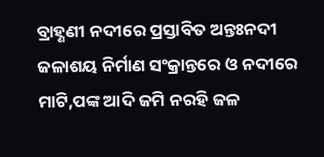ବ୍ରାହ୍ଣଣୀ ନଦୀରେ ପ୍ରସ୍ତାବିତ ଅନ୍ତଃନଦୀ ଜଳାଶୟ ନିର୍ମାଣ ସଂକ୍ରାନ୍ତରେ ଓ ନଦୀରେ ମାଟି,ପଙ୍କ ଆଦି ଜମି ନରହି ଜଳ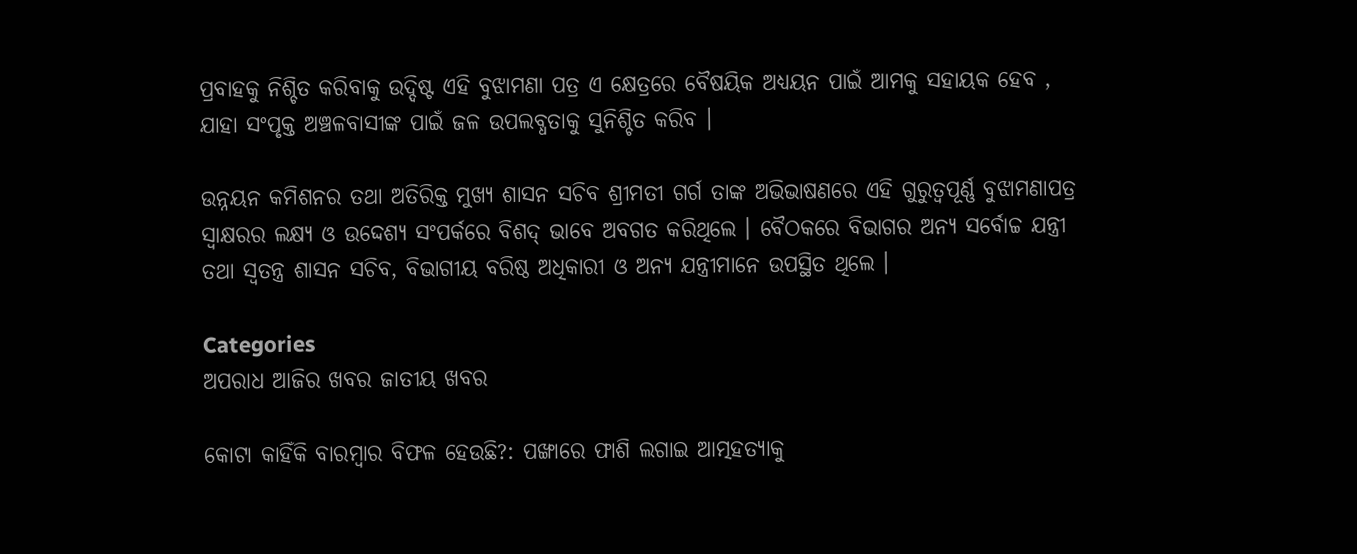ପ୍ରବାହକୁ ନିଶ୍ଚିତ କରିବାକୁ ଉଦ୍ଦିଷ୍ଟ ଏହି ବୁଝାମଣା ପତ୍ର ଏ କ୍ଷେତ୍ରରେ ବୈଷୟିକ ଅଧ୍ୟୟନ ପାଇଁ ଆମକୁ ସହାୟକ ହେବ , ଯାହା ସଂପୃକ୍ତ ଅଞ୍ଚଳବାସୀଙ୍କ ପାଇଁ ଜଳ ଉପଲବ୍ଧତାକୁ ସୁନିଶ୍ଚିତ କରିବ ।

ଉନ୍ନୟନ କମିଶନର ତଥା ଅତିରିକ୍ତ ମୁଖ୍ୟ ଶାସନ ସଚିବ ଶ୍ରୀମତୀ ଗର୍ଗ ତାଙ୍କ ଅଭିଭାଷଣରେ ଏହି ଗୁରୁତ୍ୱପୂର୍ଣ୍ଣ ବୁଝାମଣାପତ୍ର ସ୍ୱାକ୍ଷରର ଲକ୍ଷ୍ୟ ଓ ଉଦ୍ଦେଶ୍ୟ ସଂପର୍କରେ ବିଶଦ୍ ଭାବେ ଅବଗତ କରିଥିଲେ । ବୈଠକରେ ବିଭାଗର ଅନ୍ୟ ସର୍ବୋଚ୍ଚ ଯନ୍ତ୍ରୀ ତଥା ସ୍ୱତନ୍ତ୍ର ଶାସନ ସଚିବ, ବିଭାଗୀୟ ବରିଷ୍ଠ ଅଧିକାରୀ ଓ ଅନ୍ୟ ଯନ୍ତ୍ରୀମାନେ ଉପସ୍ଥିତ ଥିଲେ ।

Categories
ଅପରାଧ ଆଜିର ଖବର ଜାତୀୟ ଖବର

କୋଟା କାହିଁକି ବାରମ୍ବାର ବିଫଳ ହେଉଛି?: ପଙ୍ଖାରେ ଫାଶି ଲଗାଇ ଆତ୍ମହତ୍ୟାକୁ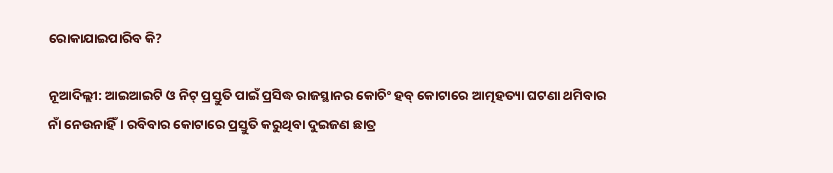ରୋକାଯାଇପାରିବ କି?

ନୂଆଦିଲ୍ଲୀ: ଆଇଆଇଟି ଓ ନିଟ୍ ପ୍ରସ୍ତୁତି ପାଇଁ ପ୍ରସିଦ୍ଧ ରାଜସ୍ଥାନର କୋଚିଂ ହବ୍ କୋଟାରେ ଆତ୍ମହତ୍ୟା ଘଟଣା ଥମିବାର ନାଁ ନେଉନାହିଁ। ରବିବାର କୋଟାରେ ପ୍ରସ୍ତୁତି କରୁଥିବା ଦୁଇଜଣ ଛାତ୍ର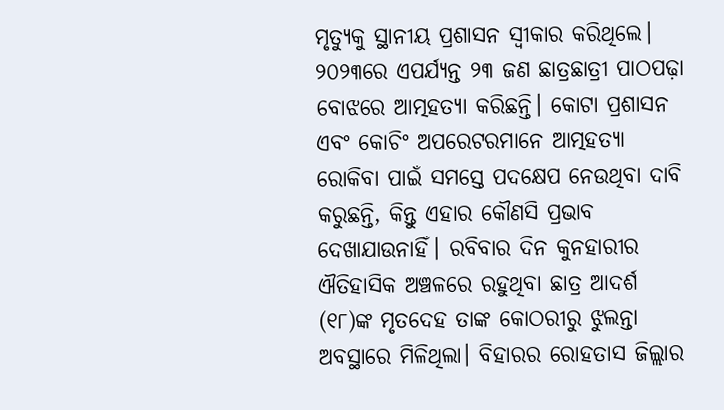ମୃତ୍ୟୁକୁ ସ୍ଥାନୀୟ ପ୍ରଶାସନ ସ୍ୱୀକାର କରିଥିଲେ। ୨୦୨୩ରେ ଏପର୍ଯ୍ୟନ୍ତ ୨୩ ଜଣ ଛାତ୍ରଛାତ୍ରୀ ପାଠପଢ଼ା ବୋଝରେ ଆତ୍ମହତ୍ୟା କରିଛନ୍ତି। କୋଟା ପ୍ରଶାସନ ଏବଂ କୋଚିଂ ଅପରେଟରମାନେ ଆତ୍ମହତ୍ୟା ରୋକିବା ପାଇଁ ସମସ୍ତେ ପଦକ୍ଷେପ ନେଉଥିବା ଦାବି କରୁଛନ୍ତି, କିନ୍ତୁ ଏହାର କୌଣସି ପ୍ରଭାବ ଦେଖାଯାଉନାହିଁ। ରବିବାର ଦିନ କୁନହାରୀର ଐତିହାସିକ ଅଞ୍ଚଳରେ ରହୁଥିବା ଛାତ୍ର ଆଦର୍ଶ (୧୮)ଙ୍କ ମୃତଦେହ ତାଙ୍କ କୋଠରୀରୁ ଝୁଲନ୍ତା ଅବସ୍ଥାରେ ମିଳିଥିଲା। ବିହାରର ରୋହତାସ ଜିଲ୍ଲାର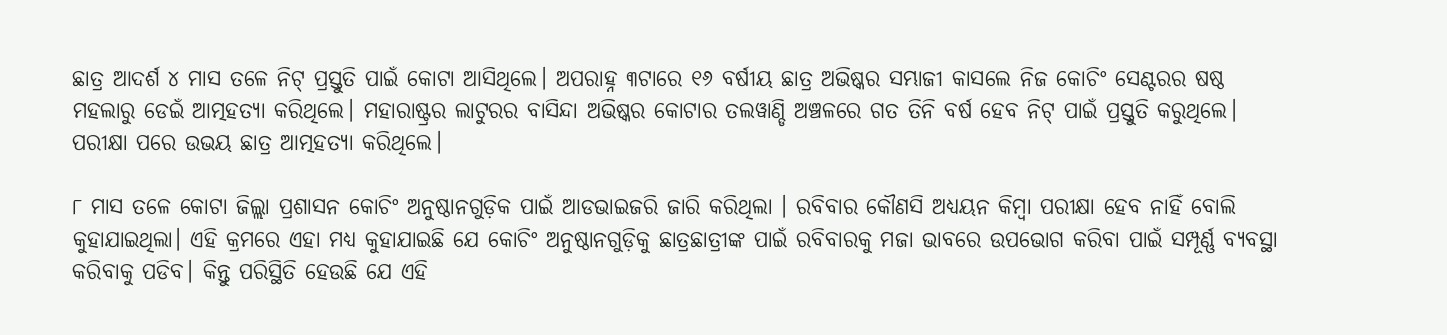ଛାତ୍ର ଆଦର୍ଶ ୪ ମାସ ତଳେ ନିଟ୍ ପ୍ରସ୍ତୁତି ପାଇଁ କୋଟା ଆସିଥିଲେ। ଅପରାହ୍ନ ୩ଟାରେ ୧୬ ବର୍ଷୀୟ ଛାତ୍ର ଅଭିଷ୍କର ସମ୍ଭାଜୀ କାସଲେ ନିଜ କୋଚିଂ ସେଣ୍ଟରର ଷଷ୍ଠ ମହଲାରୁ ଡେଇଁ ଆତ୍ମହତ୍ୟା କରିଥିଲେ। ମହାରାଷ୍ଟ୍ରର ଲାଟୁରର ବାସିନ୍ଦା ଅଭିଷ୍କର କୋଟାର ତଲୱାଣ୍ଡି ଅଞ୍ଚଳରେ ଗତ ତିନି ବର୍ଷ ହେବ ନିଟ୍ ପାଇଁ ପ୍ରସ୍ତୁତି କରୁଥିଲେ। ପରୀକ୍ଷା ପରେ ଉଭୟ ଛାତ୍ର ଆତ୍ମହତ୍ୟା କରିଥିଲେ।

୮ ମାସ ତଳେ କୋଟା ଜିଲ୍ଲା ପ୍ରଶାସନ କୋଚିଂ ଅନୁଷ୍ଠାନଗୁଡ଼ିକ ପାଇଁ ଆଡଭାଇଜରି ଜାରି କରିଥିଲା । ରବିବାର କୌଣସି ଅଧ୍ୟୟନ କିମ୍ବା ପରୀକ୍ଷା ହେବ ନାହିଁ ବୋଲି କୁହାଯାଇଥିଲା। ଏହି କ୍ରମରେ ଏହା ମଧ୍ୟ କୁହାଯାଇଛି ଯେ କୋଚିଂ ଅନୁଷ୍ଠାନଗୁଡ଼ିକୁ ଛାତ୍ରଛାତ୍ରୀଙ୍କ ପାଇଁ ରବିବାରକୁ ମଜା ଭାବରେ ଉପଭୋଗ କରିବା ପାଇଁ ସମ୍ପୂର୍ଣ୍ଣ ବ୍ୟବସ୍ଥା କରିବାକୁ ପଡିବ। କିନ୍ତୁ ପରିସ୍ଥିତି ହେଉଛି ଯେ ଏହି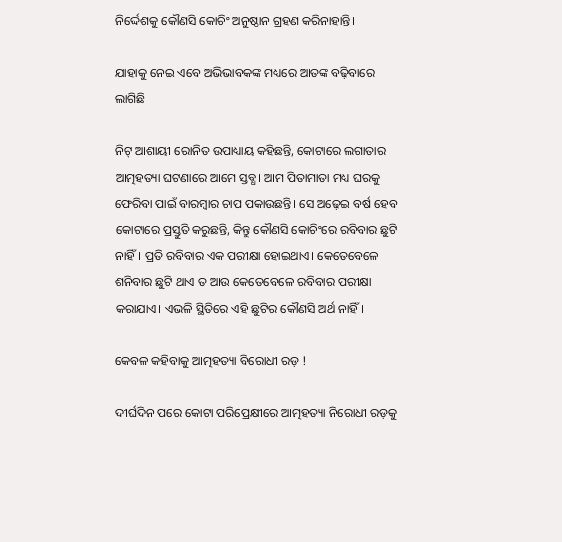ନିର୍ଦ୍ଦେଶକୁ କୌଣସି କୋଚିଂ ଅନୁଷ୍ଠାନ ଗ୍ରହଣ କରିନାହାନ୍ତି।

ଯାହାକୁ ନେଇ ଏବେ ଅଭିଭାବକଙ୍କ ମଧ୍ୟରେ ଆତଙ୍କ ବଢ଼ିବାରେ ଲାଗିଛି

ନିଟ୍ ଆଶାୟୀ ରୋନିତ ଉପାଧ୍ୟାୟ କହିଛନ୍ତି, କୋଟାରେ ଲଗାତାର ଆତ୍ମହତ୍ୟା ଘଟଣାରେ ଆମେ ସ୍ତବ୍ଧ। ଆମ ପିତାମାତା ମଧ୍ୟ ଘରକୁ ଫେରିବା ପାଇଁ ବାରମ୍ବାର ଚାପ ପକାଉଛନ୍ତି। ସେ ଅଢ଼େଇ ବର୍ଷ ହେବ କୋଟାରେ ପ୍ରସ୍ତୁତି କରୁଛନ୍ତି, କିନ୍ତୁ କୌଣସି କୋଚିଂରେ ରବିବାର ଛୁଟି ନାହିଁ। ପ୍ରତି ରବିବାର ଏକ ପରୀକ୍ଷା ହୋଇଥାଏ। କେତେବେଳେ ଶନିବାର ଛୁଟି ଥାଏ ତ ଆଉ କେତେବେଳେ ରବିବାର ପରୀକ୍ଷା କରାଯାଏ। ଏଭଳି ସ୍ଥିତିରେ ଏହି ଛୁଟିର କୌଣସି ଅର୍ଥ ନାହିଁ।

କେବଳ କହିବାକୁ ଆତ୍ମହତ୍ୟା ବିରୋଧୀ ରଡ଼ !

ଦୀର୍ଘଦିନ ପରେ କୋଟା ପରିପ୍ରେକ୍ଷୀରେ ଆତ୍ମହତ୍ୟା ନିରୋଧୀ ରଡ଼କୁ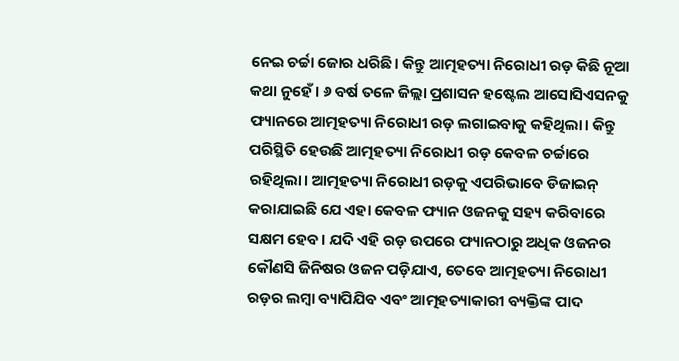ନେଇ ଚର୍ଚ୍ଚା ଜୋର ଧରିଛି। କିନ୍ତୁ ଆତ୍ମହତ୍ୟା ନିରୋଧୀ ରଡ଼ କିଛି ନୂଆ କଥା ନୁହେଁ। ୬ ବର୍ଷ ତଳେ ଜିଲ୍ଲା ପ୍ରଶାସନ ହଷ୍ଟେଲ ଆସୋସିଏସନକୁ ଫ୍ୟାନରେ ଆତ୍ମହତ୍ୟା ନିରୋଧୀ ରଡ଼ ଲଗାଇବାକୁ କହିଥିଲା। କିନ୍ତୁ ପରିସ୍ଥିତି ହେଉଛି ଆତ୍ମହତ୍ୟା ନିରୋଧୀ ରଡ଼ କେବଳ ଚର୍ଚ୍ଚାରେ ରହିଥିଲା। ଆତ୍ମହତ୍ୟା ନିରୋଧୀ ରଡ଼କୁ ଏପରିଭାବେ ଡିଜାଇନ୍ କରାଯାଇଛି ଯେ ଏହା କେବଳ ଫ୍ୟାନ ଓଜନକୁ ସହ୍ୟ କରିବାରେ ସକ୍ଷମ ହେବ। ଯଦି ଏହି ରଡ଼ ଉପରେ ଫ୍ୟାନଠାରୁ ଅଧିକ ଓଜନର କୌଣସି ଜିନିଷର ଓଜନ ପଡ଼ିଯାଏ, ତେବେ ଆତ୍ମହତ୍ୟା ନିରୋଧୀ ରଡ଼ର ଲମ୍ବା ବ୍ୟାପିଯିବ ଏବଂ ଆତ୍ମହତ୍ୟାକାରୀ ବ୍ୟକ୍ତିଙ୍କ ପାଦ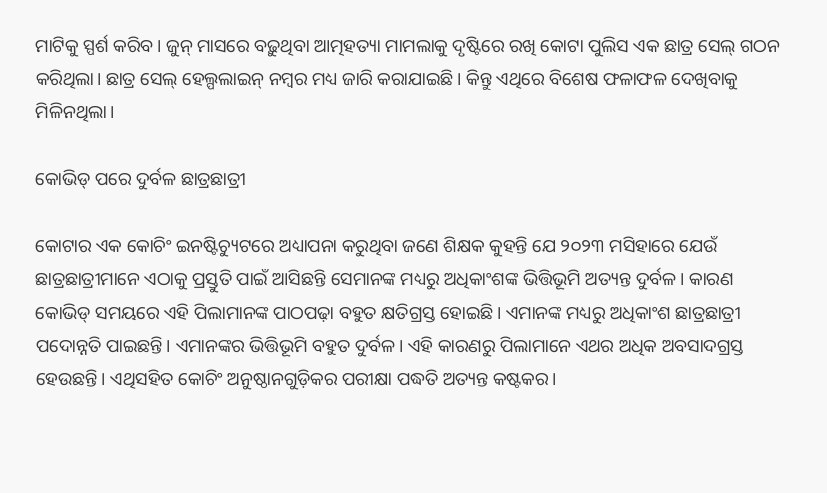ମାଟିକୁ ସ୍ପର୍ଶ କରିବ। ଜୁନ୍ ମାସରେ ବଢ଼ୁଥିବା ଆତ୍ମହତ୍ୟା ମାମଲାକୁ ଦୃଷ୍ଟିରେ ରଖି କୋଟା ପୁଲିସ ଏକ ଛାତ୍ର ସେଲ୍ ଗଠନ କରିଥିଲା। ଛାତ୍ର ସେଲ୍ ହେଲ୍ପଲାଇନ୍ ନମ୍ବର ମଧ୍ୟ ଜାରି କରାଯାଇଛି। କିନ୍ତୁ ଏଥିରେ ବିଶେଷ ଫଳାଫଳ ଦେଖିବାକୁ ମିଳିନଥିଲା।

କୋଭିଡ୍ ପରେ ଦୁର୍ବଳ ଛାତ୍ରଛାତ୍ରୀ

କୋଟାର ଏକ କୋଚିଂ ଇନଷ୍ଟିଚ୍ୟୁଟରେ ଅଧ୍ୟାପନା କରୁଥିବା ଜଣେ ଶିକ୍ଷକ କୁହନ୍ତି ଯେ ୨୦୨୩ ମସିହାରେ ଯେଉଁ ଛାତ୍ରଛାତ୍ରୀମାନେ ଏଠାକୁ ପ୍ରସ୍ତୁତି ପାଇଁ ଆସିଛନ୍ତି ସେମାନଙ୍କ ମଧ୍ୟରୁ ଅଧିକାଂଶଙ୍କ ଭିତ୍ତିଭୂମି ଅତ୍ୟନ୍ତ ଦୁର୍ବଳ। କାରଣ କୋଭିଡ୍ ସମୟରେ ଏହି ପିଲାମାନଙ୍କ ପାଠପଢ଼ା ବହୁତ କ୍ଷତିଗ୍ରସ୍ତ ହୋଇଛି। ଏମାନଙ୍କ ମଧ୍ୟରୁ ଅଧିକାଂଶ ଛାତ୍ରଛାତ୍ରୀ ପଦୋନ୍ନତି ପାଇଛନ୍ତି। ଏମାନଙ୍କର ଭିତ୍ତିଭୂମି ବହୁତ ଦୁର୍ବଳ। ଏହି କାରଣରୁ ପିଲାମାନେ ଏଥର ଅଧିକ ଅବସାଦଗ୍ରସ୍ତ ହେଉଛନ୍ତି। ଏଥିସହିତ କୋଚିଂ ଅନୁଷ୍ଠାନଗୁଡ଼ିକର ପରୀକ୍ଷା ପଦ୍ଧତି ଅତ୍ୟନ୍ତ କଷ୍ଟକର।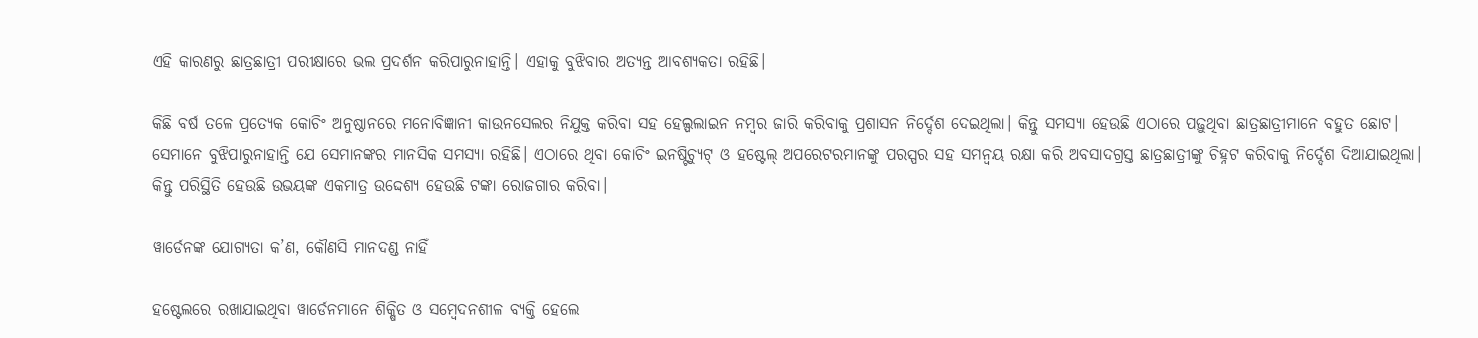ଏହି କାରଣରୁ ଛାତ୍ରଛାତ୍ରୀ ପରୀକ୍ଷାରେ ଭଲ ପ୍ରଦର୍ଶନ କରିପାରୁନାହାନ୍ତି। ଏହାକୁ ବୁଝିବାର ଅତ୍ୟନ୍ତ ଆବଶ୍ୟକତା ରହିଛି।

କିଛି ବର୍ଷ ତଳେ ପ୍ରତ୍ୟେକ କୋଚିଂ ଅନୁଷ୍ଠାନରେ ମନୋବିଜ୍ଞାନୀ କାଉନସେଲର ନିଯୁକ୍ତ କରିବା ସହ ହେଲ୍ପଲାଇନ ନମ୍ବର ଜାରି କରିବାକୁ ପ୍ରଶାସନ ନିର୍ଦ୍ଦେଶ ଦେଇଥିଲା। କିନ୍ତୁ ସମସ୍ୟା ହେଉଛି ଏଠାରେ ପଢ଼ୁଥିବା ଛାତ୍ରଛାତ୍ରୀମାନେ ବହୁତ ଛୋଟ। ସେମାନେ ବୁଝିପାରୁନାହାନ୍ତି ଯେ ସେମାନଙ୍କର ମାନସିକ ସମସ୍ୟା ରହିଛି। ଏଠାରେ ଥିବା କୋଚିଂ ଇନଷ୍ଟିଚ୍ୟୁଟ୍ ଓ ହଷ୍ଟେଲ୍ ଅପରେଟରମାନଙ୍କୁ ପରସ୍ପର ସହ ସମନ୍ୱୟ ରକ୍ଷା କରି ଅବସାଦଗ୍ରସ୍ତ ଛାତ୍ରଛାତ୍ରୀଙ୍କୁ ଚିହ୍ନଟ କରିବାକୁ ନିର୍ଦ୍ଦେଶ ଦିଆଯାଇଥିଲା। କିନ୍ତୁ ପରିସ୍ଥିତି ହେଉଛି ଉଭୟଙ୍କ ଏକମାତ୍ର ଉଦ୍ଦେଶ୍ୟ ହେଉଛି ଟଙ୍କା ରୋଜଗାର କରିବା।

ୱାର୍ଡେନଙ୍କ ଯୋଗ୍ୟତା କ’ଣ, କୌଣସି ମାନଦଣ୍ଡ ନାହିଁ

ହଷ୍ଟେଲରେ ରଖାଯାଇଥିବା ୱାର୍ଡେନମାନେ ଶିକ୍ଷିତ ଓ ସମ୍ବେଦନଶୀଳ ବ୍ୟକ୍ତି ହେଲେ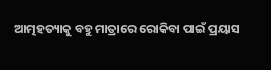ଆତ୍ମହତ୍ୟାକୁ ବହୁ ମାତ୍ରାରେ ରୋକିବା ପାଇଁ ପ୍ରୟାସ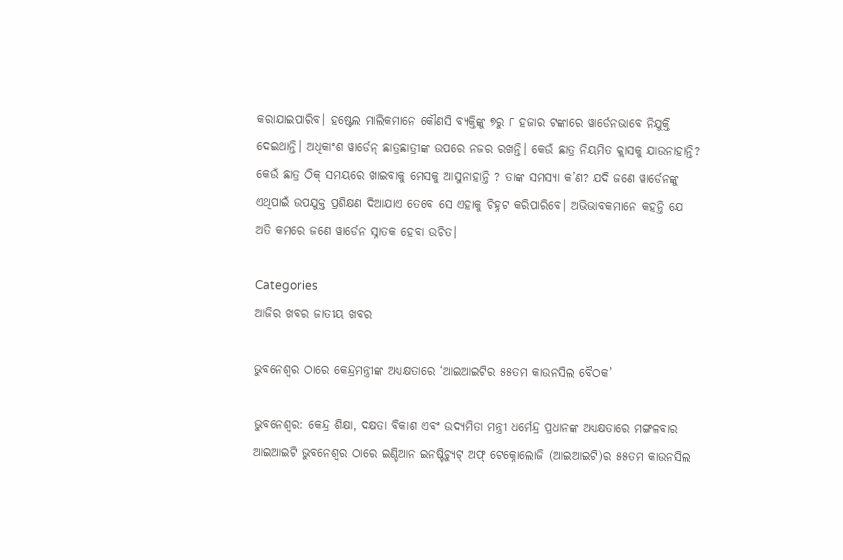କରାଯାଇପାରିବ। ହଷ୍ଟେଲ ମାଲିକମାନେ କୌଣସି ବ୍ୟକ୍ତିଙ୍କୁ ୭ରୁ ୮ ହଜାର ଟଙ୍କାରେ ୱାର୍ଡେନଭାବେ ନିଯୁକ୍ତି ଦେଇଥାନ୍ତି। ଅଧିକାଂଶ ୱାର୍ଡେନ୍ ଛାତ୍ରଛାତ୍ରୀଙ୍କ ଉପରେ ନଜର ରଖନ୍ତି। କେଉଁ ଛାତ୍ର ନିୟମିତ କ୍ଲାସକୁ ଯାଉନାହାନ୍ତି? କେଉଁ ଛାତ୍ର ଠିକ୍ ସମୟରେ ଖାଇବାକୁ ମେସକୁ ଆସୁନାହାନ୍ତି ? ତାଙ୍କ ସମସ୍ୟା କ’ଣ? ଯଦି ଜଣେ ୱାର୍ଡେନଙ୍କୁ ଏଥିପାଇଁ ଉପଯୁକ୍ତ ପ୍ରଶିକ୍ଷଣ ଦିଆଯାଏ ତେବେ ସେ ଏହାକୁ ଚିହ୍ନଟ କରିପାରିବେ। ଅଭିଭାବକମାନେ କହନ୍ତି ଯେ ଅତି କମରେ ଜଣେ ୱାର୍ଡେନ ସ୍ନାତକ ହେବା ଉଚିତ।

Categories
ଆଜିର ଖବର ଜାତୀୟ ଖବର

ଭୁବନେଶ୍ୱର ଠାରେ କେନ୍ଦ୍ରମନ୍ତ୍ରୀଙ୍କ ଅଧ୍ୟକ୍ଷତାରେ ‘ଆଇଆଇଟିର ୫୫ତମ କାଉନସିଲ ବୈଠକ’

ଭୁବନେଶ୍ୱର: କେନ୍ଦ୍ର ଶିକ୍ଷା, ଦକ୍ଷତା ବିକାଶ ଏବଂ ଉଦ୍ୟମିତା ମନ୍ତ୍ରୀ ଧର୍ମେନ୍ଦ୍ର ପ୍ରଧାନଙ୍କ ଅଧ୍ୟକ୍ଷତାରେ ମଙ୍ଗଳବାର ଆଇଆଇଟି ଭୁବନେଶ୍ୱର ଠାରେ ଇଣ୍ଡିଆନ ଇନଷ୍ଟିଚ୍ୟୁଟ୍ ଅଫ୍ ଟେକ୍ନୋଲୋଜି (ଆଇଆଇଟି)ର ୫୫ତମ କାଉନସିଲ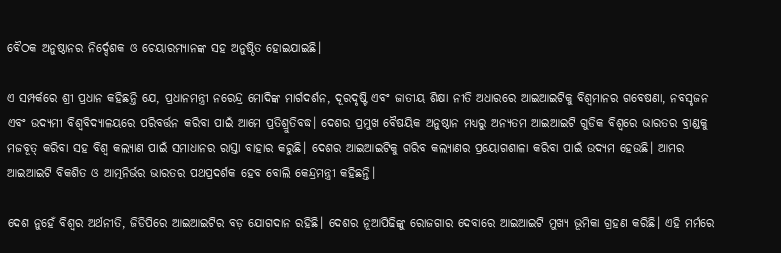ବୈଠକ ଅନୁଷ୍ଠାନର ନିର୍ଦ୍ଦେଶକ ଓ ଚେୟାରମ୍ୟାନଙ୍କ ସହ ଅନୁଷ୍ଠିତ ହୋଇଯାଇଛି।

ଏ ସମ୍ପର୍କରେ ଶ୍ରୀ ପ୍ରଧାନ କହିଛନ୍ତି ଯେ, ପ୍ରଧାନମନ୍ତ୍ରୀ ନରେନ୍ଦ୍ର ମୋଦିଙ୍କ ମାର୍ଗଦର୍ଶନ, ଦୂରଦୃଷ୍ଟି ଏବଂ ଜାତୀୟ ଶିକ୍ଷା ନୀତି ଅଧାରରେ ଆଇଆଇଟିକୁ ବିଶ୍ୱମାନର ଗବେଷଣା, ନବସୃଜନ ଏବଂ ଉଦ୍ୟମୀ ବିଶ୍ୱବିଦ୍ୟାଳୟରେ ପରିବର୍ତ୍ତନ କରିବା ପାଇଁ ଆମେ ପ୍ରତିଶ୍ରୁତିବଦ୍ଧ। ଦେଶର ପ୍ରମୁଖ ବୈଷୟିକ ଅନୁଷ୍ଠାନ ମଧ୍ୟରୁ ଅନ୍ୟତମ ଆଇଆଇଟି ଗୁଡିକ ବିଶ୍ୱରେ ଭାରତର ବ୍ରାଣ୍ଡକୁ ମଜବୂତ୍ କରିବା ସହ ବିଶ୍ୱ କଲ୍ୟାଣ ପାଇଁ ସମାଧାନର ରାସ୍ତା ବାହାର କରୁଛି। ଦେଶର ଆଇଆଇଟିକୁ ଗରିବ କଲ୍ୟାଣର ପ୍ରୟୋଗଶାଳା କରିବା ପାଇଁ ଉଦ୍ୟମ ହେଉଛି। ଆମର ଆଇଆଇଟି ବିକଶିତ ଓ ଆତ୍ମନିର୍ଭର ଭାରତର ପଥପ୍ରଦର୍ଶକ ହେବ ବୋଲି କେନ୍ଦ୍ରମନ୍ତ୍ରୀ କହିଛନ୍ତି।

ଦେଶ ନୁହେଁ ବିଶ୍ୱର ଅର୍ଥନୀତି, ଜିଡିପିରେ ଆଇଆଇଟିର ବଡ଼ ଯୋଗଦାନ ରହିଛି। ଦେଶର ନୂଆପିଢିଙ୍କୁ ରୋଜଗାର ଦେବାରେ ଆଇଆଇଟି ମୁଖ୍ୟ ଭୂମିକା ଗ୍ରହଣ କରିଛି। ଏହି ମର୍ମରେ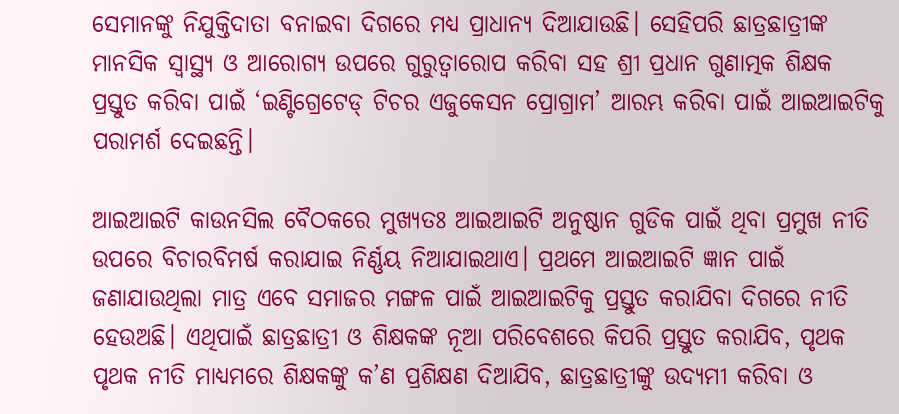ସେମାନଙ୍କୁ ନିଯୁକ୍ତିଦାତା ବନାଇବା ଦିଗରେ ମଧ୍ୟ ପ୍ରାଧାନ୍ୟ ଦିଆଯାଉଛି। ସେହିପରି ଛାତ୍ରଛାତ୍ରୀଙ୍କ ମାନସିକ ସ୍ୱାସ୍ଥ୍ୟ ଓ ଆରୋଗ୍ୟ ଉପରେ ଗୁରୁତ୍ୱାରୋପ କରିବା ସହ ଶ୍ରୀ ପ୍ରଧାନ ଗୁଣାତ୍ମକ ଶିକ୍ଷକ ପ୍ରସ୍ତୁତ କରିବା ପାଇଁ ‘ଇଣ୍ଟିଗ୍ରେଟେଡ୍ ଟିଚର ଏଜୁକେସନ ପ୍ରୋଗ୍ରାମ’ ଆରମ୍ଭ କରିବା ପାଇଁ ଆଇଆଇଟିକୁ ପରାମର୍ଶ ଦେଇଛନ୍ତି।

ଆଇଆଇଟି କାଉନସିଲ ବୈଠକରେ ମୁଖ୍ୟତଃ ଆଇଆଇଟି ଅନୁଷ୍ଠାନ ଗୁଡିକ ପାଇଁ ଥିବା ପ୍ରମୁଖ ନୀତି ଉପରେ ବିଚାରବିମର୍ଷ କରାଯାଇ ନିର୍ଣ୍ଣୟ ନିଆଯାଇଥାଏ। ପ୍ରଥମେ ଆଇଆଇଟି ଜ୍ଞାନ ପାଇଁ ଜଣାଯାଉଥିଲା ମାତ୍ର ଏବେ ସମାଜର ମଙ୍ଗଳ ପାଇଁ ଆଇଆଇଟିକୁ ପ୍ରସ୍ତୁତ କରାଯିବା ଦିଗରେ ନୀତି ହେଉଅଛି। ଏଥିପାଇଁ ଛାତ୍ରଛାତ୍ରୀ ଓ ଶିକ୍ଷକଙ୍କ ନୂଆ ପରିବେଶରେ କିପରି ପ୍ରସ୍ତୁତ କରାଯିବ, ପୃଥକ ପୃଥକ ନୀତି ମାଧ୍ୟମରେ ଶିକ୍ଷକଙ୍କୁ କ’ଣ ପ୍ରଶିକ୍ଷଣ ଦିଆଯିବ, ଛାତ୍ରଛାତ୍ରୀଙ୍କୁ ଉଦ୍ୟମୀ କରିବା ଓ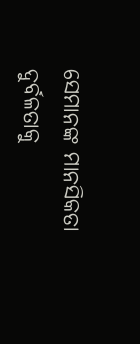ସେମାନଙ୍କ ମାନସିକତା ଦୁର୍ବଳତାକୁ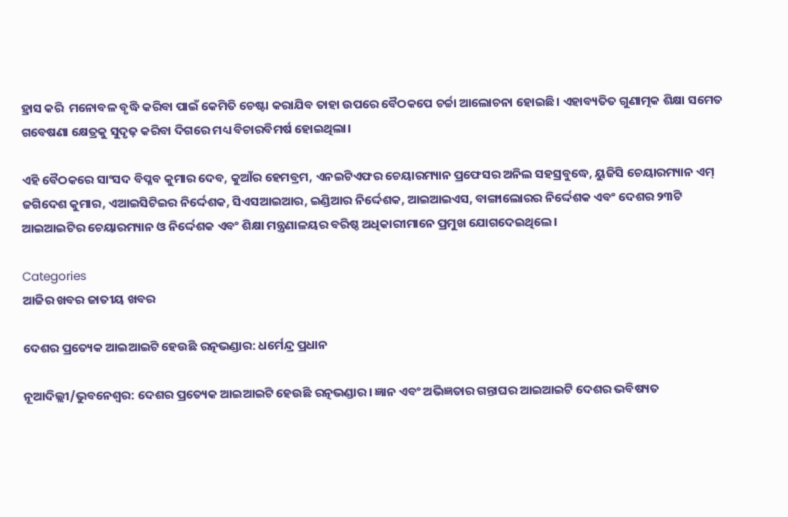ହ୍ରାସ କରି  ମନୋବଳ ବୃଦ୍ଧି କରିବା ପାଇଁ କେମିତି ଚେଷ୍ଟା କରାଯିବ ତାହା ଉପରେ ବୈଠକପେ ଚର୍ଚ୍ଚା ଆଲୋଚନା ହୋଇଛି। ଏହାବ୍ୟତିତ ଗୁଣାତ୍ମକ ଶିକ୍ଷା ସମେତ ଗବେଷଣା କ୍ଷେତ୍ରକୁ ସୁଦୃଢ଼ କରିବା ଦିଗରେ ମଧ୍ୟ ବିଚାରବିମର୍ଷ ହୋଇଥିଲା।

ଏହି ବୈଠକରେ ସାଂସଦ ବିପ୍ଳବ କୁମାର ଦେବ, କୁଆଁର ହେମବ୍ରମ, ଏନଇଟିଏଫର ଚେୟାରମ୍ୟାନ ପ୍ରଫେସର ଅନିଲ ସହସ୍ରବୁଦ୍ଧେ, ୟୁଜିସି ଚେୟାରମ୍ୟାନ ଏମ୍‌ ଜଗିଦେଶ କୁମାର, ଏଆଇସିଟିଇର ନିର୍ଦ୍ଦେଶକ, ସିଏସଆଇଆର, ଇଣ୍ଡିଆର ନିର୍ଦ୍ଦେଶକ, ଆଇଆଇଏସ, ବାଙ୍ଗାଲୋରର ନିର୍ଦ୍ଦେଶକ ଏବଂ ଦେଶର ୨୩ଟି ଆଇଆଇଟିର ଚେୟାରମ୍ୟାନ ଓ ନିର୍ଦ୍ଦେଶକ ଏବଂ ଶିକ୍ଷା ମନ୍ତ୍ରଣାଳୟର ବରିଷ୍ଠ ଅଧିକାରୀମାନେ ପ୍ରମୁଖ ଯୋଗଦେଇଥିଲେ।

Categories
ଆଜିର ଖବର ଜାତୀୟ ଖବର

ଦେଶର ପ୍ରତ୍ୟେକ ଆଇଆଇଟି ହେଉଛି ରତ୍ନଭଣ୍ଡାର: ଧର୍ମେନ୍ଦ୍ର ପ୍ରଧାନ

ନୂଆଦିଲ୍ଲୀ/ଭୁବନେଶ୍ୱର: ଦେଶର ପ୍ରତ୍ୟେକ ଆଇଆଇଟି ହେଉଛି ରତ୍ନଭଣ୍ଡାର। ଜ୍ଞାନ ଏବଂ ଅଭିଜ୍ଞତାର ଗନ୍ତାଘର ଆଇଆଇଟି ଦେଶର ଭବିଷ୍ୟତ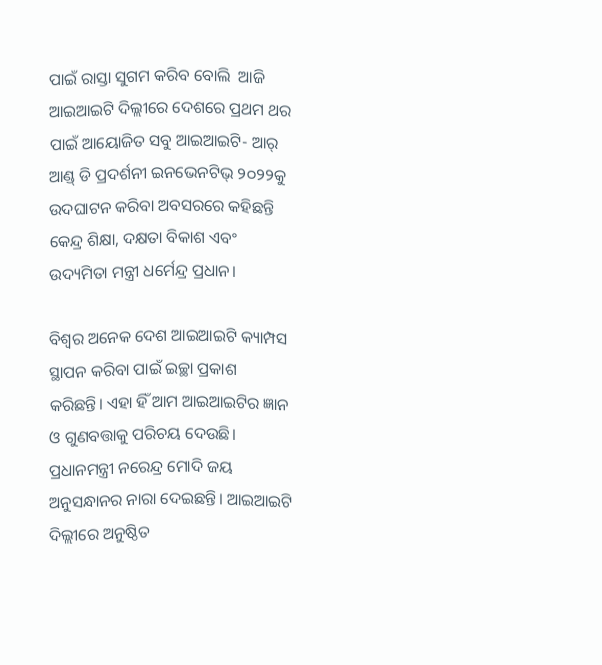ପାଇଁ ରାସ୍ତା ସୁଗମ କରିବ ବୋଲି  ଆଜି ଆଇଆଇଟି ଦିଲ୍ଲୀରେ ଦେଶରେ ପ୍ରଥମ ଥର ପାଇଁ ଆୟୋଜିତ ସବୁ ଆଇଆଇଟି- ଆର୍ ଆଣ୍ଡ୍ ଡି ପ୍ରଦର୍ଶନୀ ଇନଭେନଟିଭ୍ ୨୦୨୨କୁ ଉଦଘାଟନ କରିବା ଅବସରରେ କହିଛନ୍ତି କେନ୍ଦ୍ର ଶିକ୍ଷା, ଦକ୍ଷତା ବିକାଶ ଏବଂ ଉଦ୍ୟମିତା ମନ୍ତ୍ରୀ ଧର୍ମେନ୍ଦ୍ର ପ୍ରଧାନ।

ବିଶ୍ୱର ଅନେକ ଦେଶ ଆଇଆଇଟି କ୍ୟାମ୍ପସ ସ୍ଥାପନ କରିବା ପାଇଁ ଇଚ୍ଛା ପ୍ରକାଶ କରିଛନ୍ତି। ଏହା ହିଁ ଆମ ଆଇଆଇଟିର ଜ୍ଞାନ ଓ ଗୁଣବତ୍ତାକୁ ପରିଚୟ ଦେଉଛି। ପ୍ରଧାନମନ୍ତ୍ରୀ ନରେନ୍ଦ୍ର ମୋଦି ଜୟ ଅନୁସନ୍ଧାନର ନାରା ଦେଇଛନ୍ତି। ଆଇଆଇଟି ଦିଲ୍ଲୀରେ ଅନୁଷ୍ଠିତ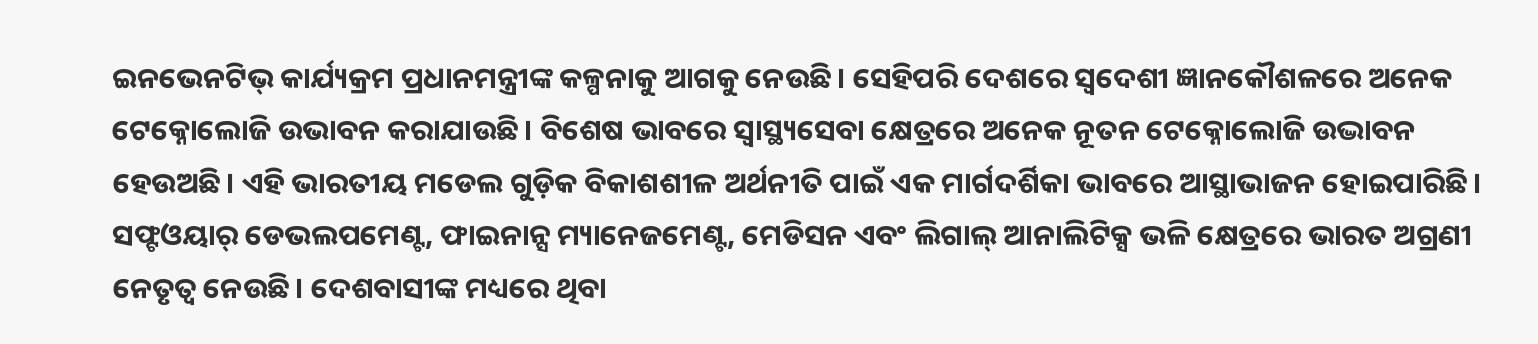ଇନଭେନଟିଭ୍ କାର୍ଯ୍ୟକ୍ରମ ପ୍ରଧାନମନ୍ତ୍ରୀଙ୍କ କଳ୍ପନାକୁ ଆଗକୁ ନେଉଛି। ସେହିପରି ଦେଶରେ ସ୍ୱଦେଶୀ ଜ୍ଞାନକୌଶଳରେ ଅନେକ ଟେକ୍ନୋଲୋଜି ଉଭାବନ କରାଯାଉଛି। ବିଶେଷ ଭାବରେ ସ୍ୱାସ୍ଥ୍ୟସେବା କ୍ଷେତ୍ରରେ ଅନେକ ନୂତନ ଟେକ୍ନୋଲୋଜି ଉଦ୍ଭାବନ ହେଉଅଛି। ଏହି ଭାରତୀୟ ମଡେଲ ଗୁଡ଼ିକ ବିକାଶଶୀଳ ଅର୍ଥନୀତି ପାଇଁ ଏକ ମାର୍ଗଦର୍ଶିକା ଭାବରେ ଆସ୍ଥାଭାଜନ ହୋଇପାରିଛି। ସଫ୍ଟଓୟାର୍ ଡେଭଲପମେଣ୍ଟ, ଫାଇନାନ୍ସ ମ୍ୟାନେଜମେଣ୍ଟ, ମେଡିସନ ଏବଂ ଲିଗାଲ୍ ଆନାଲିଟିକ୍ସ ଭଳି କ୍ଷେତ୍ରରେ ଭାରତ ଅଗ୍ରଣୀ ନେତୃତ୍ୱ ନେଉଛି। ଦେଶବାସୀଙ୍କ ମଧ୍ୟରେ ଥିବା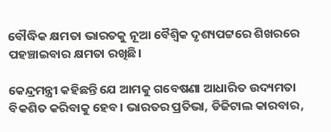ବୌଦ୍ଧିକ କ୍ଷମତା ଭାରତକୁ ନୂଆ ବୈଶ୍ୱିକ ଦୃଶ୍ୟପଟ୍ଟରେ ଶିଖରରେ ପହଞ୍ଚାଇବାର କ୍ଷମତା ରଖିଛି।

କେନ୍ଦ୍ରମନ୍ତ୍ରୀ କହିଛନ୍ତି ଯେ ଆମକୁ ଗବେଷଣା ଆଧାରିତ ଉଦ୍ୟମତା ବିକଶିତ କରିବାକୁ ହେବ। ଭାରତର ପ୍ରତିଭା, ଡିଜିଟାଲ କାରବାର,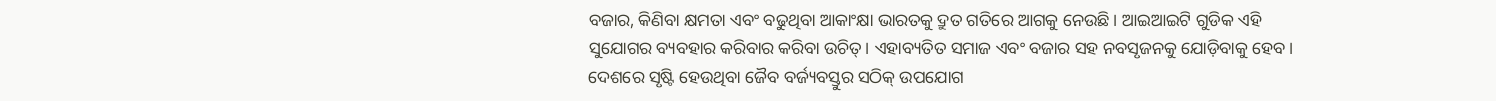ବଜାର, କିଣିବା କ୍ଷମତା ଏବଂ ବଢୁଥିବା ଆକାଂକ୍ଷା ଭାରତକୁ ଦ୍ରୁତ ଗତିରେ ଆଗକୁ ନେଉଛି। ଆଇଆଇଟି ଗୁଡିକ ଏହି ସୁଯୋଗର ବ୍ୟବହାର କରିବାର କରିବା ଉଚିତ୍। ଏହାବ୍ୟତିତ ସମାଜ ଏବଂ ବଜାର ସହ ନବସୃଜନକୁ ଯୋଡ଼ିବାକୁ ହେବ। ଦେଶରେ ସୃଷ୍ଟି ହେଉଥିବା ଜୈବ ବର୍ଜ୍ୟବସ୍ତୁର ସଠିକ୍ ଉପଯୋଗ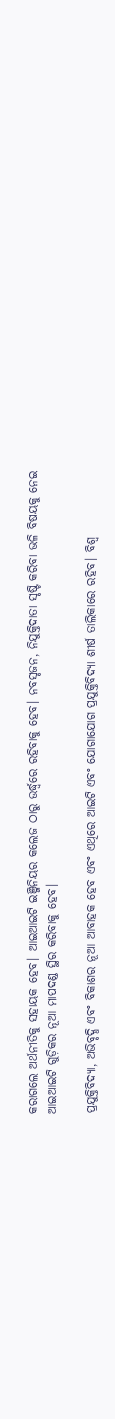କରାଗଲେ ଅର୍ଥନୀତିକୁ ସହାୟକ ହେବ। ଆଇଆଇଟି ଇଞ୍ଜିନିୟର କଲେଜ ଠାରୁ ଉର୍ଦ୍ଧ୍ୱରେ ରହିବାକୁ ହେବ। ନବସୃଜନ, ନିଯୁକ୍ତିଦାତା ସୃଷ୍ଟି କରିବା ଭଳି ବିଷୟକୁ ନେଇ ଆଇଆଇଟି ଗୁଡ଼ିକର ନୂଆ ମାପଦଣ୍ଡ ସ୍ଥିର କରିବାକୁ ହେବ।

ପ୍ରଯୁକ୍ତିବିଦ୍ୟା, ଅଭିବୃଦ୍ଧି ଏବଂ ବିକାଶର ନୂଆ ଆବାହକ ହେବ ଏବଂ ଏଥିରେ ଆଇଟି ଏବଂ ଯୋଗାଯୋଗ ପ୍ରଯୁକ୍ତିବିଦ୍ୟା ଶୀର୍ଷ ତାଲିକାରେ ରହିବ। ବିଶ୍ୱ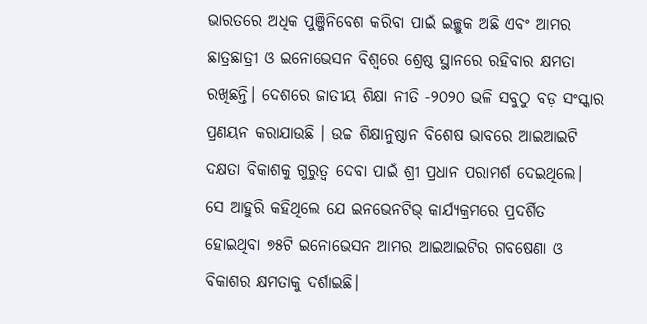ଭାରତରେ ଅଧିକ ପୁଞ୍ଜିନିବେଶ କରିବା ପାଇଁ ଇଚ୍ଛୁକ ଅଛି ଏବଂ ଆମର ଛାତ୍ରଛାତ୍ରୀ ଓ ଇନୋଭେସନ ବିଶ୍ୱରେ ଶ୍ରେଷ୍ଠ ସ୍ଥାନରେ ରହିବାର କ୍ଷମତା ରଖିଛନ୍ତି। ଦେଶରେ ଜାତୀୟ ଶିକ୍ଷା ନୀତି -୨୦୨୦ ଭଳି ସବୁଠୁ ବଡ଼ ସଂସ୍କାର ପ୍ରଣୟନ କରାଯାଉଛି । ଉଚ୍ଚ ଶିକ୍ଷାନୁଷ୍ଠାନ ବିଶେଷ ଭାବରେ ଆଇଆଇଟି ଦକ୍ଷତା ବିକାଶକୁ ଗୁରୁତ୍ୱ ଦେବା ପାଇଁ ଶ୍ରୀ ପ୍ରଧାନ ପରାମର୍ଶ ଦେଇଥିଲେ। ସେ ଆହୁରି କହିଥିଲେ ଯେ ଇନଭେନଟିଭ୍ କାର୍ଯ୍ୟକ୍ରମରେ ପ୍ରଦର୍ଶିତ ହୋଇଥିବା ୭୫ଟି ଇନୋଭେସନ ଆମର ଆଇଆଇଟିର ଗବଷେଣା ଓ ବିକାଶର କ୍ଷମତାକୁ ଦର୍ଶାଇଛି।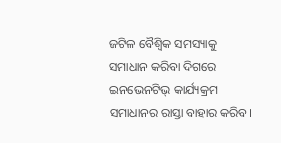ଜଟିଳ ବୈଶ୍ୱିକ ସମସ୍ୟାକୁ ସମାଧାନ କରିବା ଦିଗରେ ଇନଭେନଟିଭ୍ କାର୍ଯ୍ୟକ୍ରମ ସମାଧାନର ରାସ୍ତା ବାହାର କରିବ।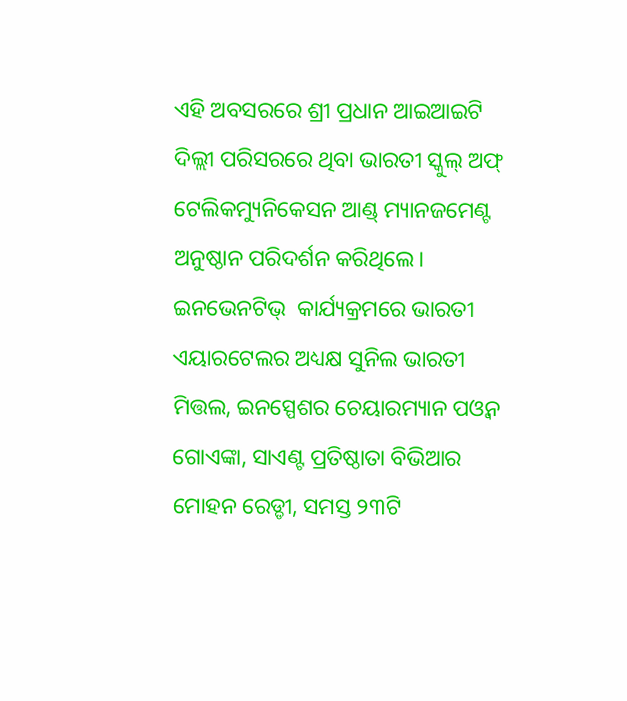ଏହି ଅବସରରେ ଶ୍ରୀ ପ୍ରଧାନ ଆଇଆଇଟି ଦିଲ୍ଲୀ ପରିସରରେ ଥିବା ଭାରତୀ ସ୍କୁଲ୍ ଅଫ୍ ଟେଲିକମ୍ୟୁନିକେସନ ଆଣ୍ଡ୍ ମ୍ୟାନଜମେଣ୍ଟ ଅନୁଷ୍ଠାନ ପରିଦର୍ଶନ କରିଥିଲେ। ଇନଭେନଟିଭ୍  କାର୍ଯ୍ୟକ୍ରମରେ ଭାରତୀ ଏୟାରଟେଲର ଅଧ୍ୟକ୍ଷ ସୁନିଲ ଭାରତୀ ମିତ୍ତଲ, ଇନସ୍ପେଶର ଚେୟାରମ୍ୟାନ ପଓ୍ୱନ ଗୋଏଙ୍କା, ସାଏଣ୍ଟ ପ୍ରତିଷ୍ଠାତା ବିଭିଆର ମୋହନ ରେଡ୍ଡୀ, ସମସ୍ତ ୨୩ଟି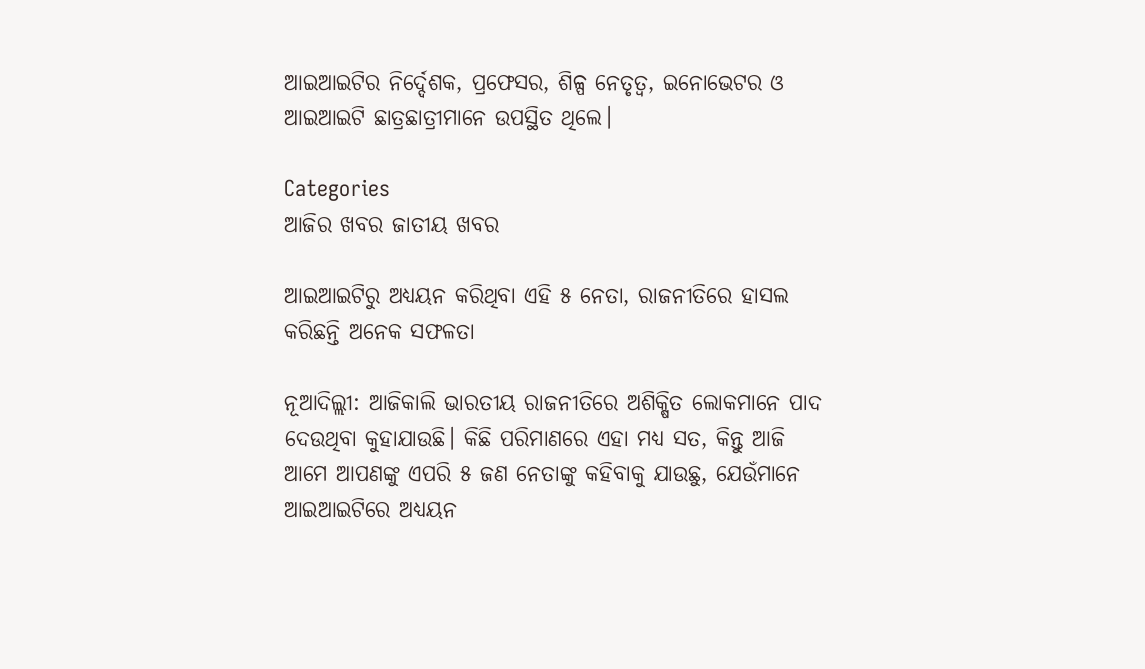ଆଇଆଇଟିର ନିର୍ଦ୍ଦେଶକ, ପ୍ରଫେସର, ଶିଳ୍ପ ନେତୃତ୍ୱ, ଇନୋଭେଟର ଓ ଆଇଆଇଟି ଛାତ୍ରଛାତ୍ରୀମାନେ ଉପସ୍ଥିତ ଥିଲେ।

Categories
ଆଜିର ଖବର ଜାତୀୟ ଖବର

ଆଇଆଇଟିରୁ ଅଧ୍ୟୟନ କରିଥିବା ଏହି ୫ ନେତା, ରାଜନୀତିରେ ହାସଲ କରିଛନ୍ତି ଅନେକ ସଫଳତା

ନୂଆଦିଲ୍ଲୀ: ଆଜିକାଲି ଭାରତୀୟ ରାଜନୀତିରେ ଅଶିକ୍ଷିତ ଲୋକମାନେ ପାଦ ଦେଉଥିବା କୁହାଯାଉଛି। କିଛି ପରିମାଣରେ ଏହା ମଧ୍ୟ ସତ, କିନ୍ତୁ ଆଜି ଆମେ ଆପଣଙ୍କୁ ଏପରି ୫ ଜଣ ନେତାଙ୍କୁ କହିବାକୁ ଯାଉଛୁ, ଯେଉଁମାନେ ଆଇଆଇଟିରେ ଅଧ୍ୟୟନ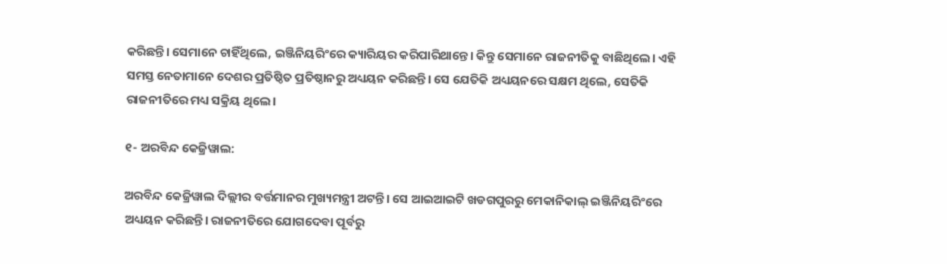କରିଛନ୍ତି। ସେମାନେ ଚାହିଁଥିଲେ, ଇଞ୍ଜିନିୟରିଂରେ କ୍ୟାରିୟର କରିପାରିଥାନ୍ତେ। କିନ୍ତୁ ସେମାନେ ରାଜନୀତିକୁ ବାଛିଥିଲେ। ଏହି ସମସ୍ତ ନେତାମାନେ ଦେଶର ପ୍ରତିଷ୍ଠିତ ପ୍ରତିଷ୍ଠାନରୁ ଅଧ୍ୟୟନ କରିଛନ୍ତି। ସେ ଯେତିକି ଅଧ୍ୟୟନରେ ସକ୍ଷମ ଥିଲେ, ସେତିକି ରାଜନୀତିରେ ମଧ୍ୟ ସକ୍ରିୟ ଥିଲେ।

୧- ଅରବିନ୍ଦ କେଜ୍ରିୱାଲ:

ଅରବିନ୍ଦ କେଜ୍ରିୱାଲ ଦିଲ୍ଲୀର ବର୍ତ୍ତମାନର ମୁଖ୍ୟମନ୍ତ୍ରୀ ଅଟନ୍ତି। ସେ ଆଇଆଇଟି ଖଡଗପୁରରୁ ମେକାନିକାଲ୍ ଇଞ୍ଜିନିୟରିଂରେ ଅଧ୍ୟୟନ କରିଛନ୍ତି। ରାଜନୀତିରେ ଯୋଗଦେବା ପୂର୍ବରୁ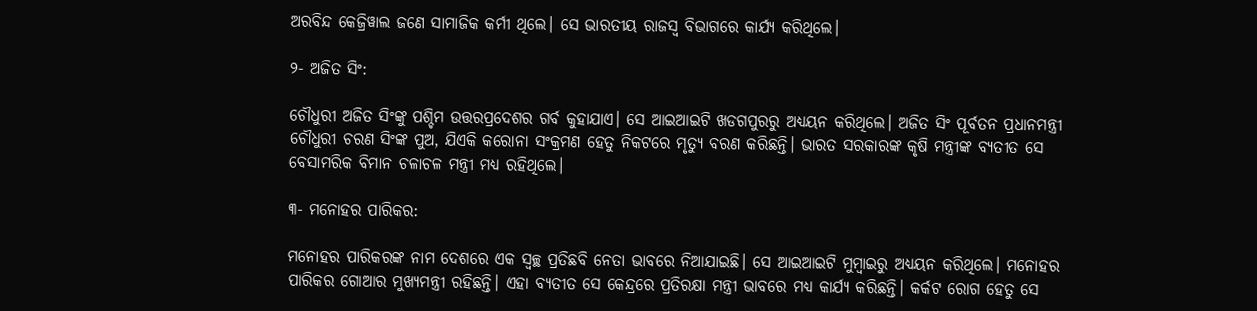ଅରବିନ୍ଦ କେଜ୍ରିୱାଲ ଜଣେ ସାମାଜିକ କର୍ମୀ ଥିଲେ। ସେ ଭାରତୀୟ ରାଜସ୍ୱ ବିଭାଗରେ କାର୍ଯ୍ୟ କରିଥିଲେ।

୨- ଅଜିତ ସିଂ:

ଚୌଧୁରୀ ଅଜିତ ସିଂଙ୍କୁ ପଶ୍ଚିମ ଉତ୍ତରପ୍ରଦେଶର ଗର୍ବ କୁହାଯାଏ। ସେ ଆଇଆଇଟି ଖଡଗପୁରରୁ ଅଧ୍ୟୟନ କରିଥିଲେ। ଅଜିତ ସିଂ ପୂର୍ବତନ ପ୍ରଧାନମନ୍ତ୍ରୀ ଚୌଧୁରୀ ଚରଣ ସିଂଙ୍କ ପୁଅ, ଯିଏକି କରୋନା ସଂକ୍ରମଣ ହେତୁ ନିକଟରେ ମୃତ୍ୟୁ ବରଣ କରିଛନ୍ତି। ଭାରତ ସରକାରଙ୍କ କୃଷି ମନ୍ତ୍ରୀଙ୍କ ବ୍ୟତୀତ ସେ ବେସାମରିକ ବିମାନ ଚଳାଚଳ ମନ୍ତ୍ରୀ ମଧ୍ୟ ରହିଥିଲେ।

୩- ମନୋହର ପାରିକର:

ମନୋହର ପାରିକରଙ୍କ ନାମ ଦେଶରେ ଏକ ସ୍ୱଚ୍ଛ ପ୍ରତିଛବି ନେତା ଭାବରେ ନିଆଯାଇଛି। ସେ ଆଇଆଇଟି ମୁମ୍ବାଇରୁ ଅଧ୍ୟୟନ କରିଥିଲେ। ମନୋହର ପାରିକର ଗୋଆର ମୁଖ୍ୟମନ୍ତ୍ରୀ ରହିଛନ୍ତି। ଏହା ବ୍ୟତୀତ ସେ କେନ୍ଦ୍ରରେ ପ୍ରତିରକ୍ଷା ମନ୍ତ୍ରୀ ଭାବରେ ମଧ୍ୟ କାର୍ଯ୍ୟ କରିଛନ୍ତି। କର୍କଟ ରୋଗ ହେତୁ ସେ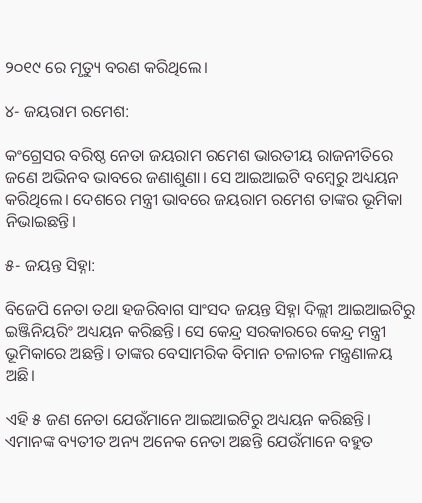୨୦୧୯ ରେ ମୃତ୍ୟୁ ବରଣ କରିଥିଲେ।

୪- ଜୟରାମ ରମେଶ:

କଂଗ୍ରେସର ବରିଷ୍ଠ ନେତା ଜୟରାମ ରମେଶ ଭାରତୀୟ ରାଜନୀତିରେ ଜଣେ ଅଭିନବ ଭାବରେ ଜଣାଶୁଣା। ସେ ଆଇଆଇଟି ବମ୍ବେରୁ ଅଧ୍ୟୟନ କରିଥିଲେ। ଦେଶରେ ମନ୍ତ୍ରୀ ଭାବରେ ଜୟରାମ ରମେଶ ତାଙ୍କର ଭୂମିକା ନିଭାଇଛନ୍ତି।

୫- ଜୟନ୍ତ ସିହ୍ନା:

ବିଜେପି ନେତା ତଥା ହଜରିବାଗ ସାଂସଦ ଜୟନ୍ତ ସିହ୍ନା ଦିଲ୍ଲୀ ଆଇଆଇଟିରୁ ଇଞ୍ଜିନିୟରିଂ ଅଧ୍ୟୟନ କରିଛନ୍ତି। ସେ କେନ୍ଦ୍ର ସରକାରରେ କେନ୍ଦ୍ର ମନ୍ତ୍ରୀ ଭୂମିକାରେ ଅଛନ୍ତି। ତାଙ୍କର ବେସାମରିକ ବିମାନ ଚଳାଚଳ ମନ୍ତ୍ରଣାଳୟ ଅଛି।

ଏହି ୫ ଜଣ ନେତା ଯେଉଁମାନେ ଆଇଆଇଟିରୁ ଅଧ୍ୟୟନ କରିଛନ୍ତି। ଏମାନଙ୍କ ବ୍ୟତୀତ ଅନ୍ୟ ଅନେକ ନେତା ଅଛନ୍ତି ଯେଉଁମାନେ ବହୁତ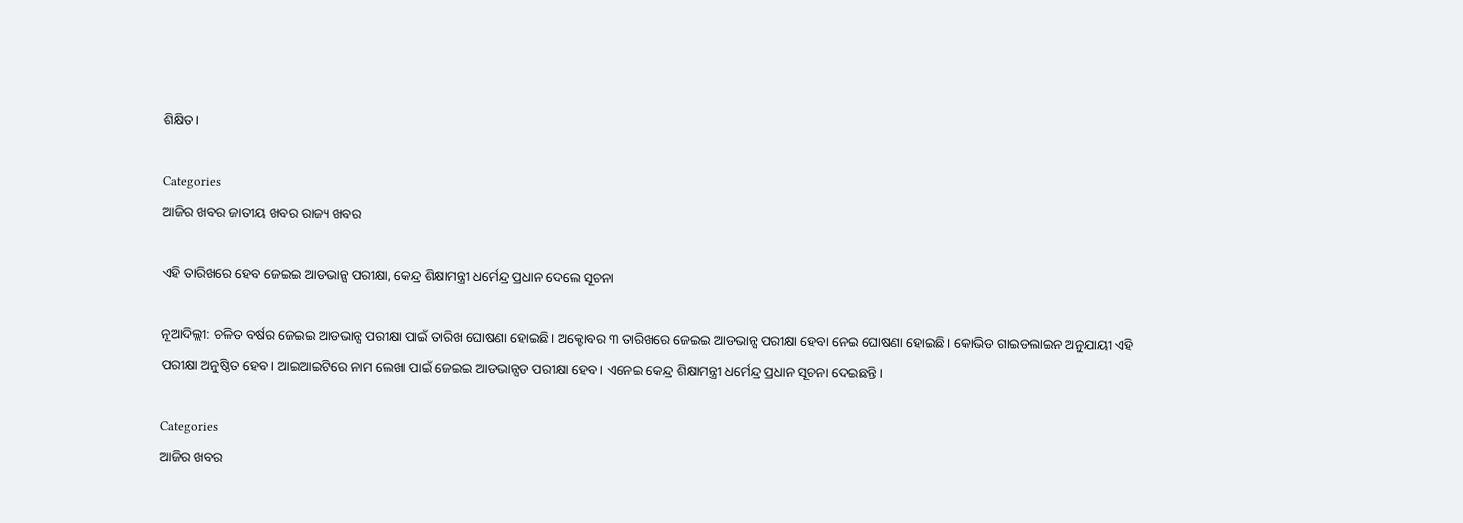ଶିକ୍ଷିତ।

Categories
ଆଜିର ଖବର ଜାତୀୟ ଖବର ରାଜ୍ୟ ଖବର

ଏହି ତାରିଖରେ ହେବ ଜେଇଇ ଆଡଭାନ୍ସ ପରୀକ୍ଷା, କେନ୍ଦ୍ର ଶିକ୍ଷାମନ୍ତ୍ରୀ ଧର୍ମେନ୍ଦ୍ର ପ୍ରଧାନ ଦେଲେ ସୂଚନା

ନୂଆଦିଲ୍ଲୀ: ଚଳିତ ବର୍ଷର ଜେଇଇ ଆଡଭାନ୍ସ ପରୀକ୍ଷା ପାଇଁ ତାରିଖ ଘୋଷଣା ହୋଇଛି। ଅକ୍ଟୋବର ୩ ତାରିଖରେ ଜେଇଇ ଆଡଭାନ୍ସ ପରୀକ୍ଷା ହେବା ନେଇ ଘୋଷଣା ହୋଇଛି। କୋଭିଡ ଗାଇଡଲାଇନ ଅନୁଯାୟୀ ଏହି ପରୀକ୍ଷା ଅନୁଷ୍ଠିତ ହେବ। ଆଇଆଇଟିରେ ନାମ ଲେଖା ପାଇଁ ଜେଇଇ ଆଡଭାନ୍ସଡ ପରୀକ୍ଷା ହେବ। ଏନେଇ କେନ୍ଦ୍ର ଶିକ୍ଷାମନ୍ତ୍ରୀ ଧର୍ମେନ୍ଦ୍ର ପ୍ରଧାନ ସୂଚନା ଦେଇଛନ୍ତି।

Categories
ଆଜିର ଖବର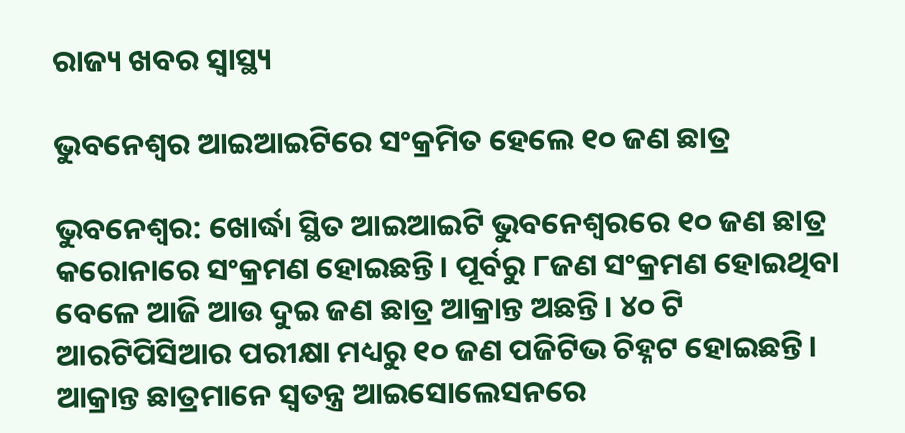ରାଜ୍ୟ ଖବର ସ୍ବାସ୍ଥ୍ୟ

ଭୁବନେଶ୍ବର ଆଇଆଇଟିରେ ସଂକ୍ରମିତ ହେଲେ ୧୦ ଜଣ ଛାତ୍ର

ଭୁବନେଶ୍ବର: ଖୋର୍ଦ୍ଧା ସ୍ଥିତ ଆଇଆଇଟି ଭୁବନେଶ୍ଵରରେ ୧୦ ଜଣ ଛାତ୍ର କରୋନାରେ ସଂକ୍ରମଣ ହୋଇଛନ୍ତି। ପୂର୍ବରୁ ୮ଜଣ ସଂକ୍ରମଣ ହୋଇଥିବା ବେଳେ ଆଜି ଆଉ ଦୁଇ ଜଣ ଛାତ୍ର ଆକ୍ରାନ୍ତ ଅଛନ୍ତି। ୪୦ ଟି ଆରଟିପିସିଆର ପରୀକ୍ଷା ମଧ୍ୟରୁ ୧୦ ଜଣ ପଜିଟିଭ ଚିହ୍ନଟ ହୋଇଛନ୍ତି। ଆକ୍ରାନ୍ତ ଛାତ୍ରମାନେ ସ୍ଵତନ୍ତ୍ର ଆଇସୋଲେସନରେ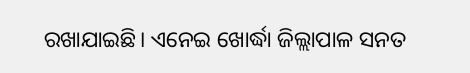ରଖାଯାଇଛି। ଏନେଇ ଖୋର୍ଦ୍ଧା ଜିଲ୍ଲାପାଳ ସନତ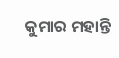କୁମାର ମହାନ୍ତି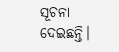ସୂଚନା ଦେଇଛନ୍ତି।